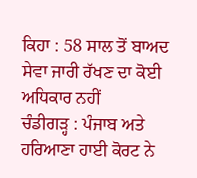ਕਿਹਾ : 58 ਸਾਲ ਤੋਂ ਬਾਅਦ ਸੇਵਾ ਜਾਰੀ ਰੱਖਣ ਦਾ ਕੋਈ ਅਧਿਕਾਰ ਨਹੀਂ
ਚੰਡੀਗੜ੍ਹ : ਪੰਜਾਬ ਅਤੇ ਹਰਿਆਣਾ ਹਾਈ ਕੋਰਟ ਨੇ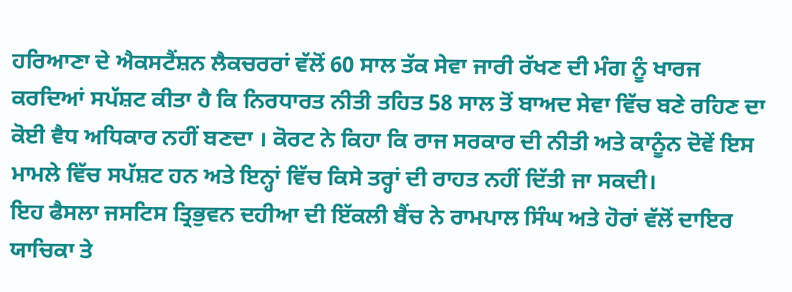ਹਰਿਆਣਾ ਦੇ ਐਕਸਟੈਂਸ਼ਨ ਲੈਕਚਰਰਾਂ ਵੱਲੋਂ 60 ਸਾਲ ਤੱਕ ਸੇਵਾ ਜਾਰੀ ਰੱਖਣ ਦੀ ਮੰਗ ਨੂੰ ਖਾਰਜ ਕਰਦਿਆਂ ਸਪੱਸ਼ਟ ਕੀਤਾ ਹੈ ਕਿ ਨਿਰਧਾਰਤ ਨੀਤੀ ਤਹਿਤ 58 ਸਾਲ ਤੋਂ ਬਾਅਦ ਸੇਵਾ ਵਿੱਚ ਬਣੇ ਰਹਿਣ ਦਾ ਕੋਈ ਵੈਧ ਅਧਿਕਾਰ ਨਹੀਂ ਬਣਦਾ । ਕੋਰਟ ਨੇ ਕਿਹਾ ਕਿ ਰਾਜ ਸਰਕਾਰ ਦੀ ਨੀਤੀ ਅਤੇ ਕਾਨੂੰਨ ਦੋਵੇਂ ਇਸ ਮਾਮਲੇ ਵਿੱਚ ਸਪੱਸ਼ਟ ਹਨ ਅਤੇ ਇਨ੍ਹਾਂ ਵਿੱਚ ਕਿਸੇ ਤਰ੍ਹਾਂ ਦੀ ਰਾਹਤ ਨਹੀਂ ਦਿੱਤੀ ਜਾ ਸਕਦੀ।
ਇਹ ਫੈਸਲਾ ਜਸਟਿਸ ਤ੍ਰਿਭੁਵਨ ਦਹੀਆ ਦੀ ਇੱਕਲੀ ਬੈਂਚ ਨੇ ਰਾਮਪਾਲ ਸਿੰਘ ਅਤੇ ਹੋਰਾਂ ਵੱਲੋਂ ਦਾਇਰ ਯਾਚਿਕਾ ਤੇ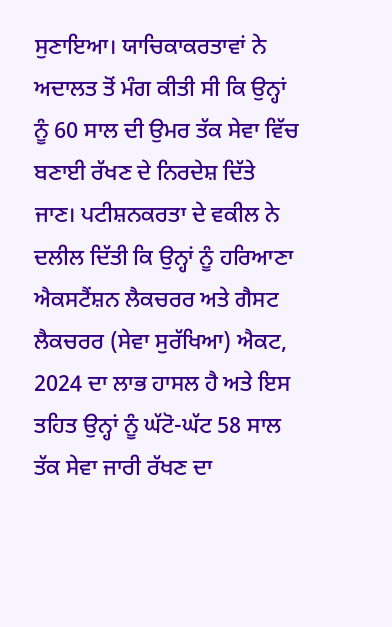ਸੁਣਾਇਆ। ਯਾਚਿਕਾਕਰਤਾਵਾਂ ਨੇ ਅਦਾਲਤ ਤੋਂ ਮੰਗ ਕੀਤੀ ਸੀ ਕਿ ਉਨ੍ਹਾਂ ਨੂੰ 60 ਸਾਲ ਦੀ ਉਮਰ ਤੱਕ ਸੇਵਾ ਵਿੱਚ ਬਣਾਈ ਰੱਖਣ ਦੇ ਨਿਰਦੇਸ਼ ਦਿੱਤੇ ਜਾਣ। ਪਟੀਸ਼ਨਕਰਤਾ ਦੇ ਵਕੀਲ ਨੇ ਦਲੀਲ ਦਿੱਤੀ ਕਿ ਉਨ੍ਹਾਂ ਨੂੰ ਹਰਿਆਣਾ ਐਕਸਟੈਂਸ਼ਨ ਲੈਕਚਰਰ ਅਤੇ ਗੈਸਟ ਲੈਕਚਰਰ (ਸੇਵਾ ਸੁਰੱਖਿਆ) ਐਕਟ, 2024 ਦਾ ਲਾਭ ਹਾਸਲ ਹੈ ਅਤੇ ਇਸ ਤਹਿਤ ਉਨ੍ਹਾਂ ਨੂੰ ਘੱਟੋ-ਘੱਟ 58 ਸਾਲ ਤੱਕ ਸੇਵਾ ਜਾਰੀ ਰੱਖਣ ਦਾ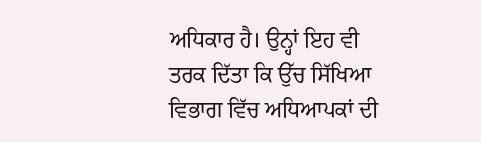ਅਧਿਕਾਰ ਹੈ। ਉਨ੍ਹਾਂ ਇਹ ਵੀ ਤਰਕ ਦਿੱਤਾ ਕਿ ਉੱਚ ਸਿੱਖਿਆ ਵਿਭਾਗ ਵਿੱਚ ਅਧਿਆਪਕਾਂ ਦੀ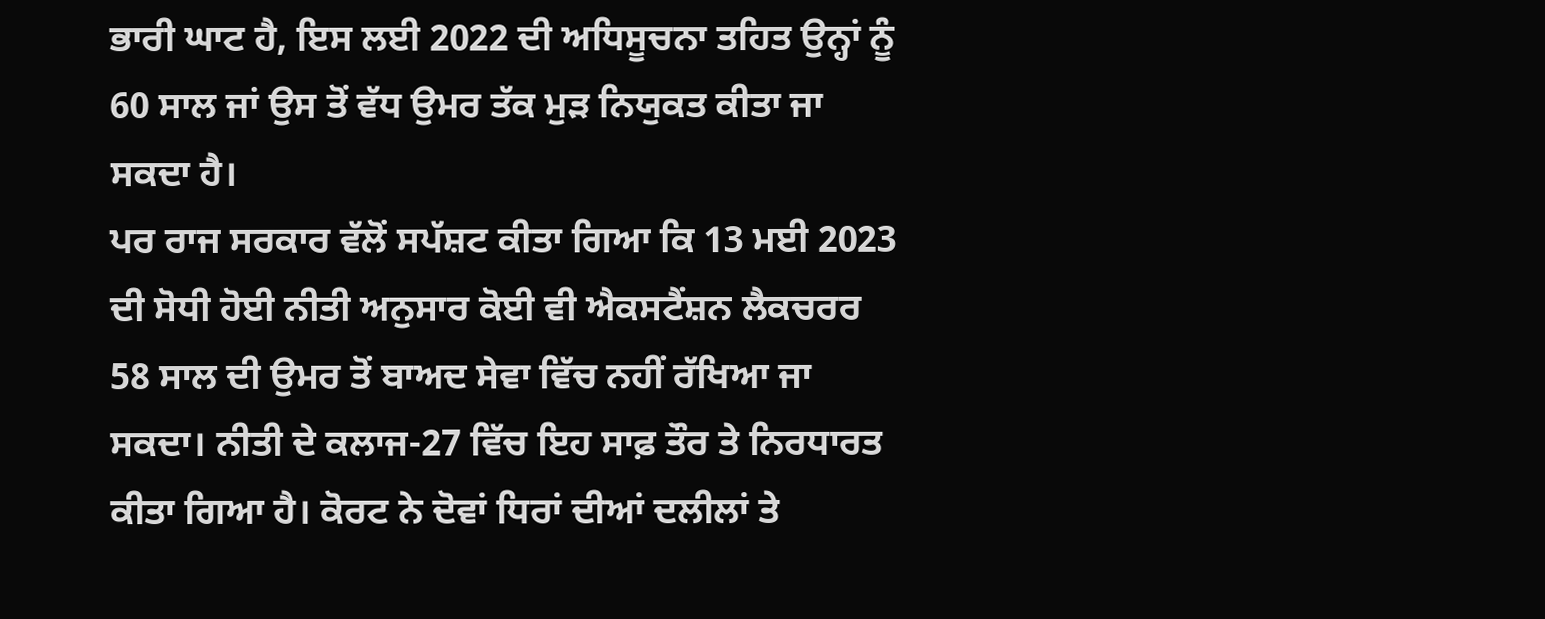ਭਾਰੀ ਘਾਟ ਹੈ, ਇਸ ਲਈ 2022 ਦੀ ਅਧਿਸੂਚਨਾ ਤਹਿਤ ਉਨ੍ਹਾਂ ਨੂੰ 60 ਸਾਲ ਜਾਂ ਉਸ ਤੋਂ ਵੱਧ ਉਮਰ ਤੱਕ ਮੁੜ ਨਿਯੁਕਤ ਕੀਤਾ ਜਾ ਸਕਦਾ ਹੈ।
ਪਰ ਰਾਜ ਸਰਕਾਰ ਵੱਲੋਂ ਸਪੱਸ਼ਟ ਕੀਤਾ ਗਿਆ ਕਿ 13 ਮਈ 2023 ਦੀ ਸੋਧੀ ਹੋਈ ਨੀਤੀ ਅਨੁਸਾਰ ਕੋਈ ਵੀ ਐਕਸਟੈਂਸ਼ਨ ਲੈਕਚਰਰ 58 ਸਾਲ ਦੀ ਉਮਰ ਤੋਂ ਬਾਅਦ ਸੇਵਾ ਵਿੱਚ ਨਹੀਂ ਰੱਖਿਆ ਜਾ ਸਕਦਾ। ਨੀਤੀ ਦੇ ਕਲਾਜ-27 ਵਿੱਚ ਇਹ ਸਾਫ਼ ਤੌਰ ਤੇ ਨਿਰਧਾਰਤ ਕੀਤਾ ਗਿਆ ਹੈ। ਕੋਰਟ ਨੇ ਦੋਵਾਂ ਧਿਰਾਂ ਦੀਆਂ ਦਲੀਲਾਂ ਤੇ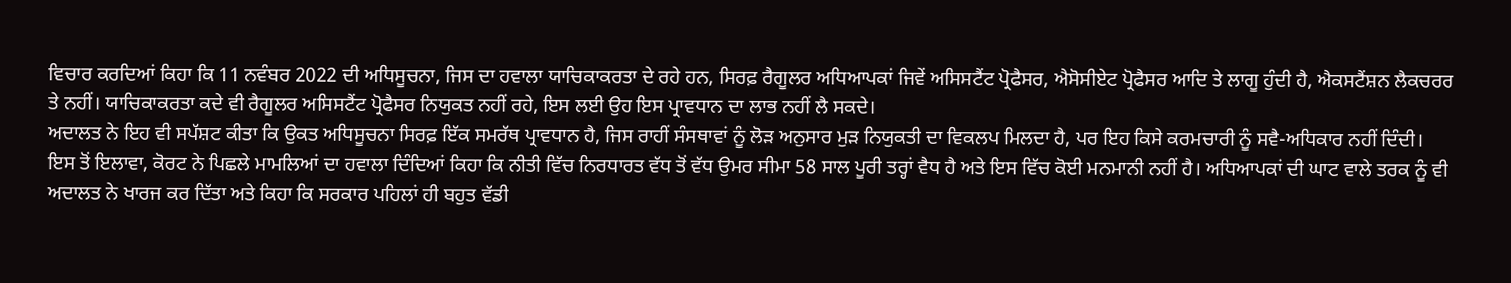ਵਿਚਾਰ ਕਰਦਿਆਂ ਕਿਹਾ ਕਿ 11 ਨਵੰਬਰ 2022 ਦੀ ਅਧਿਸੂਚਨਾ, ਜਿਸ ਦਾ ਹਵਾਲਾ ਯਾਚਿਕਾਕਰਤਾ ਦੇ ਰਹੇ ਹਨ, ਸਿਰਫ਼ ਰੈਗੂਲਰ ਅਧਿਆਪਕਾਂ ਜਿਵੇਂ ਅਸਿਸਟੈਂਟ ਪ੍ਰੋਫੈਸਰ, ਐਸੋਸੀਏਟ ਪ੍ਰੋਫੈਸਰ ਆਦਿ ਤੇ ਲਾਗੂ ਹੁੰਦੀ ਹੈ, ਐਕਸਟੈਂਸ਼ਨ ਲੈਕਚਰਰ ਤੇ ਨਹੀਂ। ਯਾਚਿਕਾਕਰਤਾ ਕਦੇ ਵੀ ਰੈਗੂਲਰ ਅਸਿਸਟੈਂਟ ਪ੍ਰੋਫੈਸਰ ਨਿਯੁਕਤ ਨਹੀਂ ਰਹੇ, ਇਸ ਲਈ ਉਹ ਇਸ ਪ੍ਰਾਵਧਾਨ ਦਾ ਲਾਭ ਨਹੀਂ ਲੈ ਸਕਦੇ।
ਅਦਾਲਤ ਨੇ ਇਹ ਵੀ ਸਪੱਸ਼ਟ ਕੀਤਾ ਕਿ ਉਕਤ ਅਧਿਸੂਚਨਾ ਸਿਰਫ਼ ਇੱਕ ਸਮਰੱਥ ਪ੍ਰਾਵਧਾਨ ਹੈ, ਜਿਸ ਰਾਹੀਂ ਸੰਸਥਾਵਾਂ ਨੂੰ ਲੋੜ ਅਨੁਸਾਰ ਮੁੜ ਨਿਯੁਕਤੀ ਦਾ ਵਿਕਲਪ ਮਿਲਦਾ ਹੈ, ਪਰ ਇਹ ਕਿਸੇ ਕਰਮਚਾਰੀ ਨੂੰ ਸਵੈ-ਅਧਿਕਾਰ ਨਹੀਂ ਦਿੰਦੀ। ਇਸ ਤੋਂ ਇਲਾਵਾ, ਕੋਰਟ ਨੇ ਪਿਛਲੇ ਮਾਮਲਿਆਂ ਦਾ ਹਵਾਲਾ ਦਿੰਦਿਆਂ ਕਿਹਾ ਕਿ ਨੀਤੀ ਵਿੱਚ ਨਿਰਧਾਰਤ ਵੱਧ ਤੋਂ ਵੱਧ ਉਮਰ ਸੀਮਾ 58 ਸਾਲ ਪੂਰੀ ਤਰ੍ਹਾਂ ਵੈਧ ਹੈ ਅਤੇ ਇਸ ਵਿੱਚ ਕੋਈ ਮਨਮਾਨੀ ਨਹੀਂ ਹੈ। ਅਧਿਆਪਕਾਂ ਦੀ ਘਾਟ ਵਾਲੇ ਤਰਕ ਨੂੰ ਵੀ ਅਦਾਲਤ ਨੇ ਖਾਰਜ ਕਰ ਦਿੱਤਾ ਅਤੇ ਕਿਹਾ ਕਿ ਸਰਕਾਰ ਪਹਿਲਾਂ ਹੀ ਬਹੁਤ ਵੱਡੀ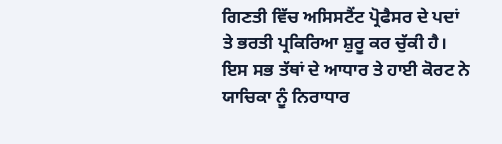ਗਿਣਤੀ ਵਿੱਚ ਅਸਿਸਟੈਂਟ ਪ੍ਰੋਫੈਸਰ ਦੇ ਪਦਾਂ ਤੇ ਭਰਤੀ ਪ੍ਰਕਿਰਿਆ ਸ਼ੁਰੂ ਕਰ ਚੁੱਕੀ ਹੈ। ਇਸ ਸਭ ਤੱਥਾਂ ਦੇ ਆਧਾਰ ਤੇ ਹਾਈ ਕੋਰਟ ਨੇ ਯਾਚਿਕਾ ਨੂੰ ਨਿਰਾਧਾਰ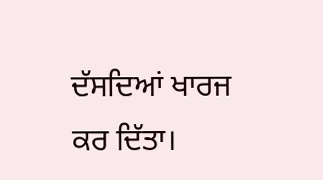ਦੱਸਦਿਆਂ ਖਾਰਜ ਕਰ ਦਿੱਤਾ।